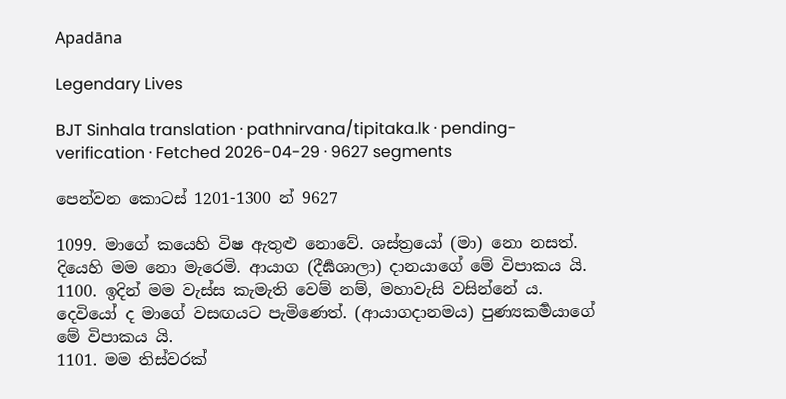Apadāna

Legendary Lives

BJT Sinhala translation · pathnirvana/tipitaka.lk · pending-verification · Fetched 2026-04-29 · 9627 segments

පෙන්වන කොටස් 1201-1300 න් 9627

1099. මාගේ කයෙහි විෂ ඇතුළු නොවේ. ශස්ත්‍රයෝ (මා) නො නසත්. දියෙහි මම නො මැරෙමි. ආයාග (දීර්‍ඝශාලා) දානයාගේ මේ විපාකය යි.
1100. ඉදින් මම වැස්ස කැමැති වෙම් නම්, මහාවැසි වසින්නේ ය. දෙවියෝ ද මාගේ වසඟයට පැමිණෙත්. (ආයාගදානමය) පුණ්‍යකර්‍මයාගේ මේ විපාකය යි.
1101. මම තිස්වරක්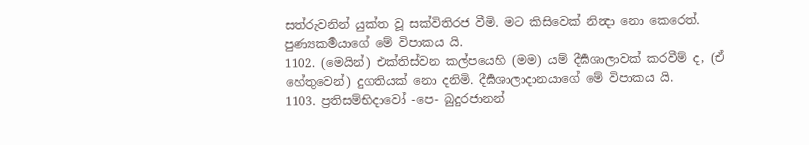සත්රුවනින් යුක්ත වූ සක්විතිරජ වීමි. මට කිසිවෙක් නින්‍දා නො කෙරෙත්. පුණ්‍යකර්‍මයාගේ මේ විපාකය යි.
1102. (මෙයින්) එක්තිස්වන කල්පයෙහි (මම) යම් දීර්‍ඝශාලාවක් කරවීම් ද, (ඒ හේතුවෙන්) දුගතියක් නො දනිමි. දීර්‍ඝශාලාදානයාගේ මේ විපාකය යි.
1103. ප්‍රතිසම්භිදාවෝ -පෙ- බුදුරජානන්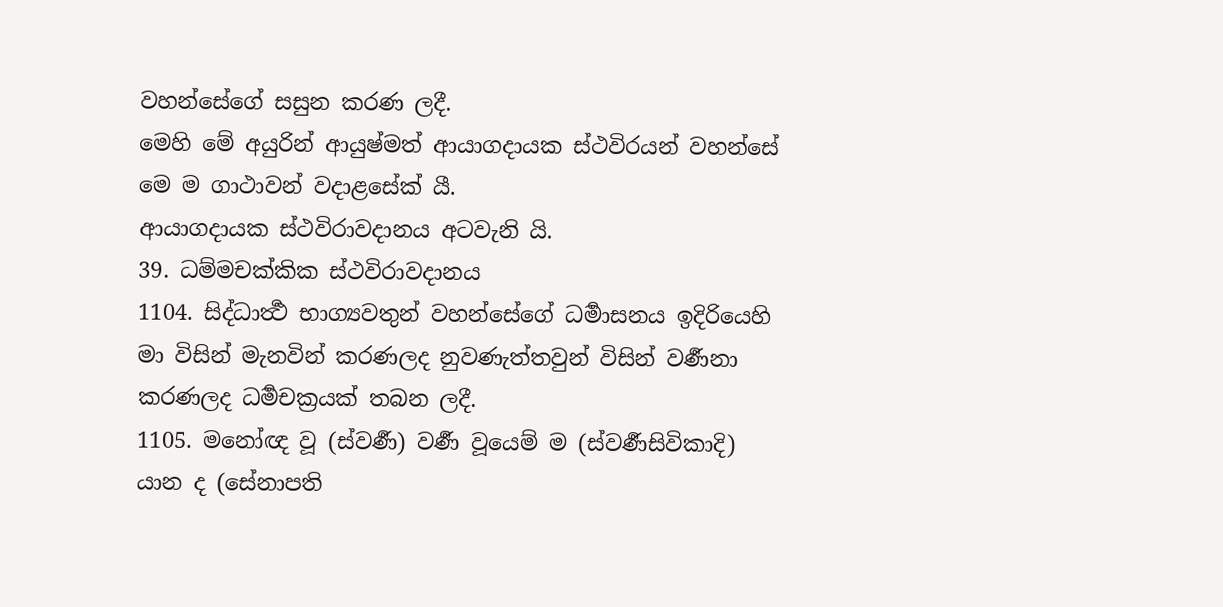වහන්සේගේ සසුන කරණ ලදී.
මෙහි මේ අයුරින් ආයුෂ්මත් ආයාගදායක ස්ථවිරයන් වහන්සේ මෙ ම ගාථාවන් වදාළසේක් යී.
ආයාගදායක ස්ථවිරාවදානය අටවැනි යි.
39. ධම්මචක්කික ස්ථවිරාවදානය
1104. සිද්ධාර්‍ත්‍ථ භාග්‍යවතුන් වහන්සේගේ ධර්‍මාසනය ඉදිරියෙහි මා විසින් මැනවින් කරණලද නුවණැත්තවුන් විසින් වර්‍ණනා කරණලද ධර්‍මචක්‍රයක් තබන ලදී.
1105. මනෝඥ වූ (ස්වර්‍ණ) වර්‍ණ වූයෙම් ම (ස්වර්‍ණසිවිකාදි) යාන ද (සේනාපති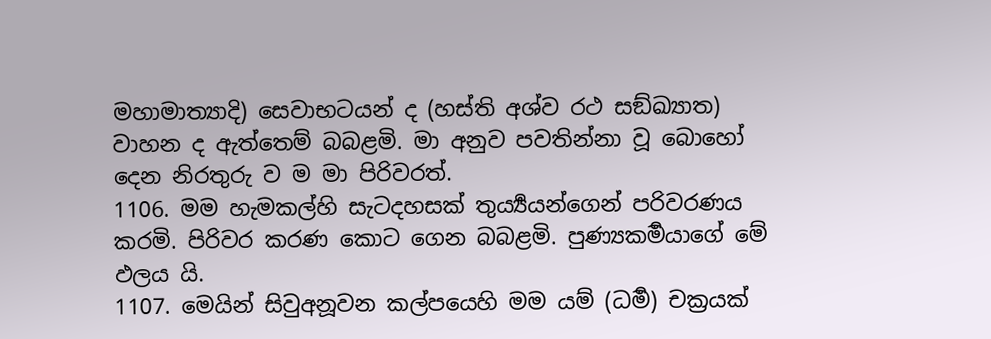මහාමාත්‍යාදි) සෙවාභටයන් ද (හස්ති අශ්ව රථ සඞ්ඛ්‍යාත) වාහන ද ඇත්තෙම් බබළමි. මා අනුව පවතින්නා වූ බොහෝ දෙන නිරතුරු ව ම මා පිරිවරත්.
1106. මම හැමකල්හි සැටදහසක් තුර්‍ය්‍යයන්ගෙන් පරිවරණය කරමි. පිරිවර කරණ කොට ගෙන බබළමි. පුණ්‍යකර්‍මයාගේ මේ ඵලය යි.
1107. මෙයින් සිවුඅනූවන කල්පයෙහි මම යම් (ධර්‍ම) චක්‍රයක්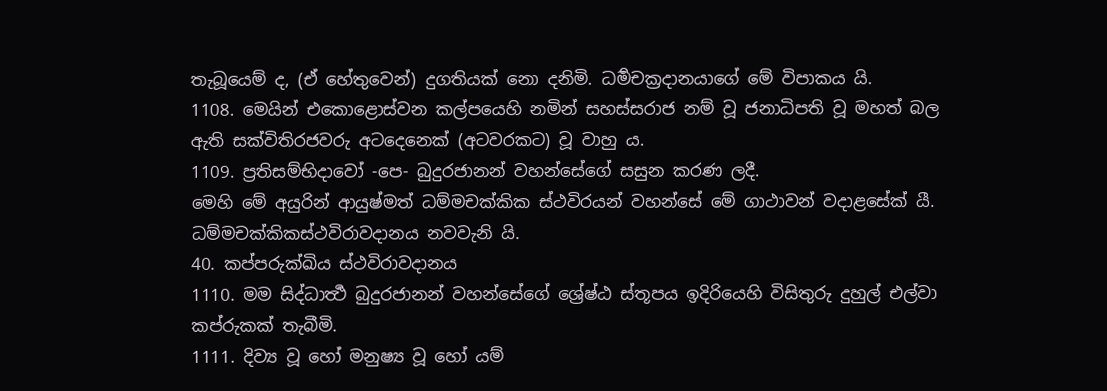තැබූයෙම් ද, (ඒ හේතුවෙන්) දුගතියක් නො දනිමි. ධර්‍මචක්‍රදානයාගේ මේ විපාකය යි.
1108. මෙයින් එකොළොස්වන කල්පයෙහි නමින් සහස්සරාජ නම් වූ ජනාධිපති වූ මහත් බල ඇති සක්විතිරජවරු අටදෙනෙක් (අටවරකට) වූ වාහු ය.
1109. ප්‍රතිසම්භිදාවෝ -පෙ- බුදුරජානන් වහන්සේගේ සසුන කරණ ලදී.
මෙහි මේ අයුරින් ආයුෂ්මත් ධම්මචක්කික ස්ථවිරයන් වහන්සේ මේ ගාථාවන් වදාළසේක් යී.
ධම්මචක්කිකස්ථවිරාවදානය නවවැනි යි.
40. කප්පරුක්ඛිය ස්ථවිරාවදානය
1110. මම සිද්ධාර්‍ත්‍ථ බුදුරජානන් වහන්සේගේ ශ්‍රේෂ්ඨ ස්තූපය ඉදිරියෙහි විසිතුරු දුහුල් එල්වා කප්රුකක් තැබීමි.
1111. දිව්‍ය වූ හෝ මනුෂ්‍ය වූ හෝ යම්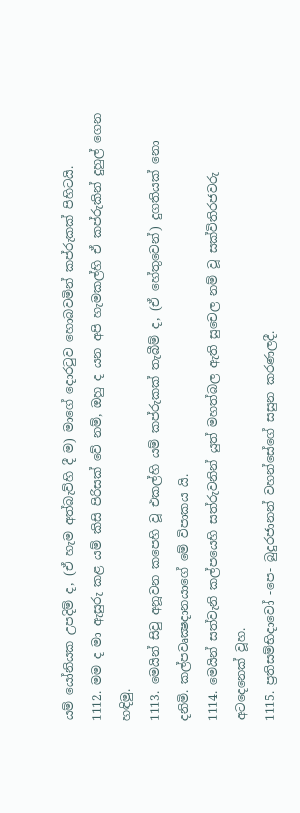යම් යෝනියක උපදිම් ද, (ඒ හැම අත්බැව්හි දී ම) මාගේ දොරටුව හොබවමින් කප්රුකක් පිහිටයි.
1112. මම ද මා ඇසුරු කළ යම් කිසි පිරිසක් වේ නම්, ඔහු ද යන අපි හැමකල්හි ඒ කප්රුකින් දුහුල් ගෙන හඳිමු.
1113. මෙයින් සිවු අනූවන කපෙහි වූ එකල්හි යම් කප්රුකක් තැබීම් ද, (ඒ හේතුවෙන්) දුගතියක් නො දනිමි. කල්පවෘක්‍ෂදානයාගේ මේ විපාකය යි.
1114. මෙයින් සත්වැනි කල්පයෙහි සත්රුවනින් යුත් මහත්බල ඇති සුචෙල නම් වූ සක්විතිරජවරු අටදෙනෙක් වූහ.
1115. ප්‍රතිසම්භිදාවෝ -පෙ- බුදුරජානන් වහන්සේගේ සසුන කරණලදී.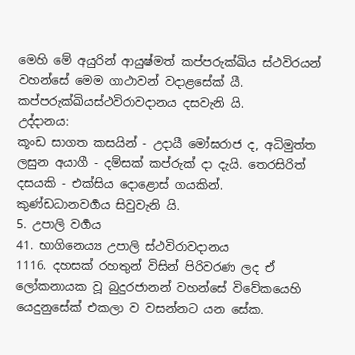මෙහි මේ අයුරින් ආයුෂ්මත් කප්පරුක්ඛිය ස්ථවිරයන් වහන්සේ මෙම ගාථාවන් වදාළසේක් යී.
කප්පරුක්ඛියස්ථවිරාවදානය දසවැනි යි.
උද්දානය:
කූංඩ සාගත කසයින් - උදායී මෝඝරාජ ද, අධිමුත්ත ලසුන අයාගී - දම්සක් කප්රුක් දා දැයි. තෙරසිරිත් දසයකි - එක්සිය දොළොස් ගයකින්.
කුණ්ඩධානවර්‍ගය සිවුවැනි යි.
5. උපාලි වර්‍ගය
41. භාගිනෙය්‍ය උපාලි ස්ථවිරාවදානය
1116. දහසක් රහතුන් විසින් පිරිවරණ ලද ඒ ලෝකනායක වූ බුදුරජානන් වහන්සේ විවේකයෙහි යෙදුනුසේක් එකලා ව වසන්නට යන සේක.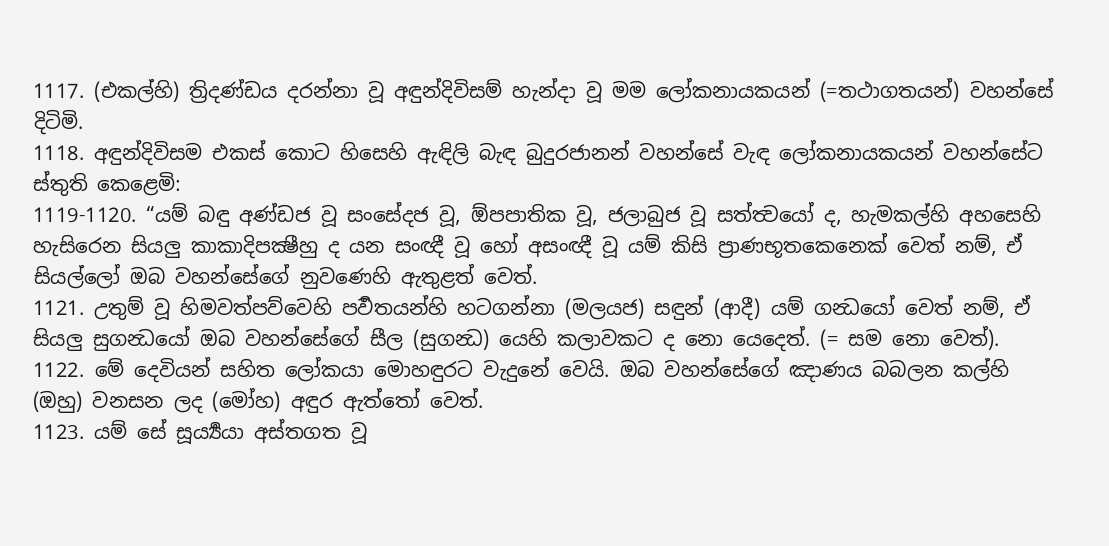1117. (එකල්හි) ත්‍රිදණ්ඩය දරන්නා වූ අඳුන්දිවිසම් හැන්දා වූ මම ලෝකනායකයන් (=තථාගතයන්) වහන්සේ දිටිමි.
1118. අඳුන්දිවිසම එකස් කොට හිසෙහි ඇඳිලි බැඳ බුදුරජානන් වහන්සේ වැඳ ලෝකනායකයන් වහන්සේට ස්තුති කෙළෙමි:
1119-1120. “යම් බඳු අණ්ඩජ වූ සංසේදජ වූ, ඕපපාතික වූ, ජලාබුජ වූ සත්ත්‍වයෝ ද, හැමකල්හි අහසෙහි හැසිරෙන සියලු කාකාදිපක්‍ෂීහු ද යන සංඥී වූ හෝ අසංඥී වූ යම් කිසි ප්‍රාණභූතකෙනෙක් වෙත් නම්, ඒ සියල්ලෝ ඔබ වහන්සේගේ නුවණෙහි ඇතුළත් වෙත්.
1121. උතුම් වූ හිමවත්පව්වෙහි පර්‍වතයන්හි හටගන්නා (මලයජ) සඳුන් (ආදී) යම් ගන්‍ධයෝ වෙත් නම්, ඒ සියලු සුගන්‍ධයෝ ඔබ වහන්සේගේ සීල (සුගන්‍ධ) යෙහි කලාවකට ද නො යෙදෙත්. (= සම නො වෙත්).
1122. මේ දෙවියන් සහිත ලෝකයා මොහඳුරට වැදුනේ වෙයි. ඔබ වහන්සේගේ ඤාණය බබලන කල්හි (ඔහු) වනසන ලද (මෝහ) අඳුර ඇත්තෝ වෙත්.
1123. යම් සේ සූර්‍ය්‍යයා අස්තගත වූ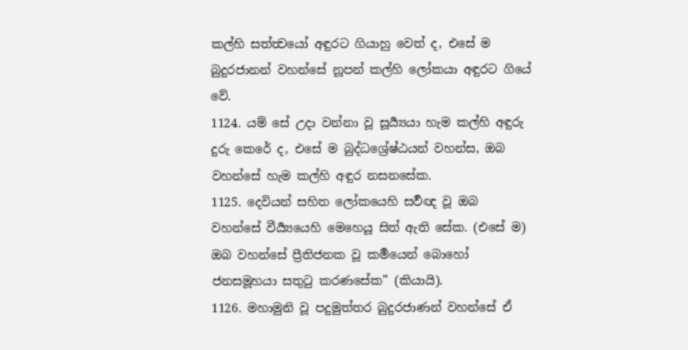කල්හි සත්ත්‍වයෝ අඳුරට ගියාහු වෙත් ද, එසේ ම බුදුරජානන් වහන්සේ නූපන් කල්හි ලෝකයා අඳුරට ගියේ වේ.
1124. යම් සේ උදා වන්නා වූ සූර්‍ය්‍යයා හැම කල්හි අඳුරු දුරු කෙරේ ද, එසේ ම බුද්ධශ්‍රේෂ්ඨයන් වහන්ස, ඔබ වහන්සේ හැම කල්හි අඳුර නසනසේක.
1125. දෙවියන් සහිත ලෝකයෙහි සර්‍වඥ වූ ඔබ වහන්සේ වීර්‍ය්‍යයෙහි මෙහෙයූ සිත් ඇති සේක. (එසේ ම) ඔබ වහන්සේ ප්‍රීතිජනක වූ කර්‍මයෙන් බොහෝ ජනසමූහයා සතුටු කරණසේක” (කියායි).
1126. මහාමුනි වූ පදුමුත්තර බුදුරජාණන් වහන්සේ ඒ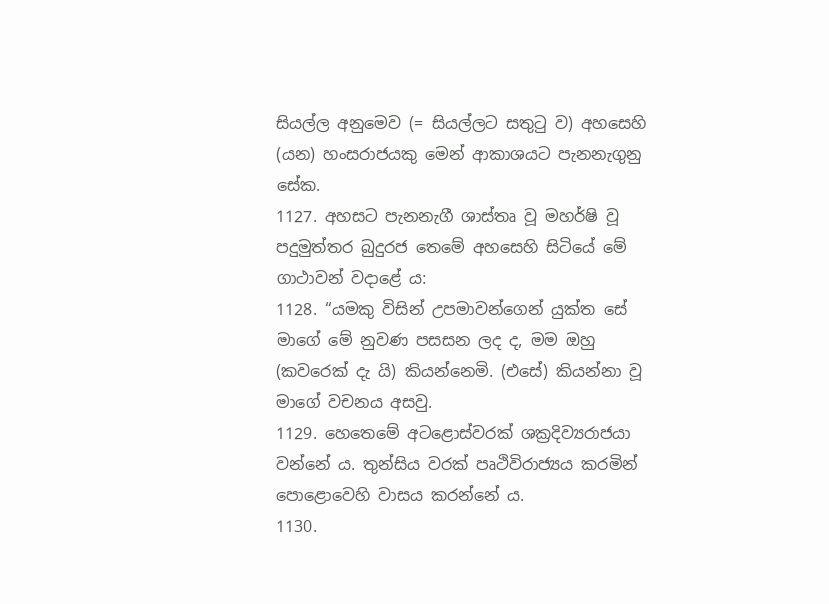සියල්ල අනුමෙව (= සියල්ලට සතුටු ව) අහසෙහි (යන) හංසරාජයකු මෙන් ආකාශයට පැනනැගුනු සේක.
1127. අහසට පැනනැගී ශාස්තෘ වූ මහර්ෂි වූ පදුමුත්තර බුදුරජ තෙමේ අහසෙහි සිටියේ මේ ගාථාවන් වදාළේ ය:
1128. “යමකු විසින් උපමාවන්ගෙන් යුක්ත සේ මාගේ මේ නුවණ පසසන ලද ද, මම ඔහු (කවරෙක් දැ යි) කියන්නෙමි. (එසේ) කියන්නා වූ මාගේ වචනය අසවු.
1129. හෙතෙමේ අටළොස්වරක් ශක්‍රදිව්‍යරාජයා වන්නේ ය. තුන්සිය වරක් පෘථිවිරාජ්‍යය කරමින් පොළොවෙහි වාසය කරන්නේ ය.
1130.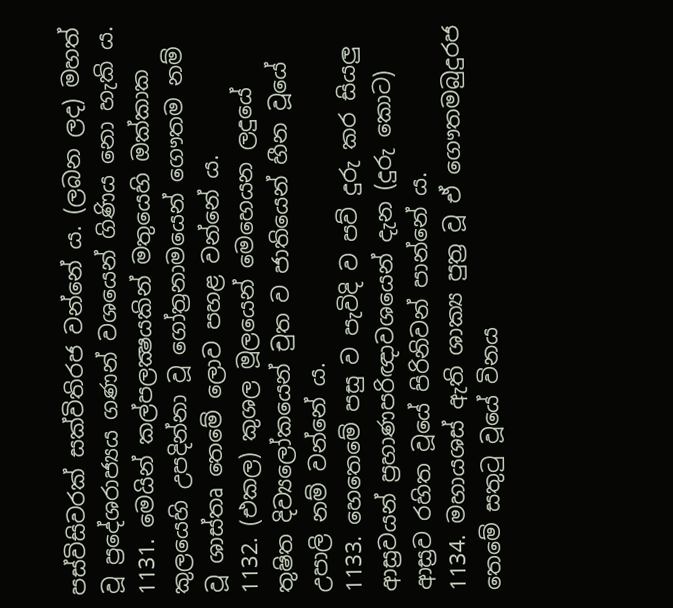පස්විසිවරක් සක්විතිරජ වන්නේ ය. (ලබන ලද) මහත් වූ ප්‍රදේශරාජ්‍යය ගණන් වශයෙන් ගිණිය නො හැකි ය.
1131. මෙයින් කල්පලක්‍ෂයකින් මතුයෙහි ඔක්කාක කුලයෙහි උපදින්නා වූ ගෝත්‍රනාමයෙන් ගෞතම නම් වූ ශාස්තෘ තෙමේ ලොව පහළ වන්නේ ය.
1132. (එකල) කුශල මූලයෙන් මෙහෙයන ලදුයේ තුෂිත දිව්‍යලෝකයෙන් චුත ව ජාතියෙන් හීන වූයේ උපාලි නම් වන්නේ ය.
1133. හෙතෙමේ පසු ව පැවිදි ව පව් දුරු කර සියලු ආස්‍රවයන් ප්‍රහාණපරිඥාවශයෙන් දැන (දුරු කොට) ආස්‍රව රහිත වූයේ පිරිනිවන් පාන්නේ ය.
1134. මහායශස් ඇති ශාක්‍ය පුත්‍ර වූ ඒ ගෞතමබුදුරජ තෙමේ සතුටු වූයේ විනය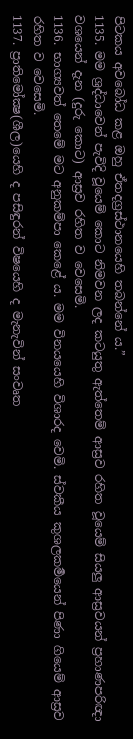පිටකය අවබෝධ කළ ඔහු ඒතදග්‍රස්ථානයෙහි තබන්නේ ය.”
1135. මම ශ්‍රද්ධාවෙන් පැවිදි වූයෙම් කොට නිමවන ලද කටයුතු ඇත්තෙම් ආස්‍රව රහිත වූයෙම් සියලු ආස්‍රවයන් ප්‍රහාණපරිඥා වශයෙන් දැන (දුරු කොට) ආස්‍රව රහිත ව වෙසෙමි.
1136. භාග්‍යවත් තෙමේ මට අනුකම්පා කෙළේ ය. මම විනයයෙහි විශාරද වෙමි. ස්වකීය කුශලකර්‍මයෙන් පිණා ගියෙම් ආස්‍රව රහිත ව වෙසෙමි.
1137. ප්‍රාතිමෝක්‍ෂ(ශීල)යෙහි ද පසිඳුරන් විෂයෙහි ද මැනැවින් සංවෘත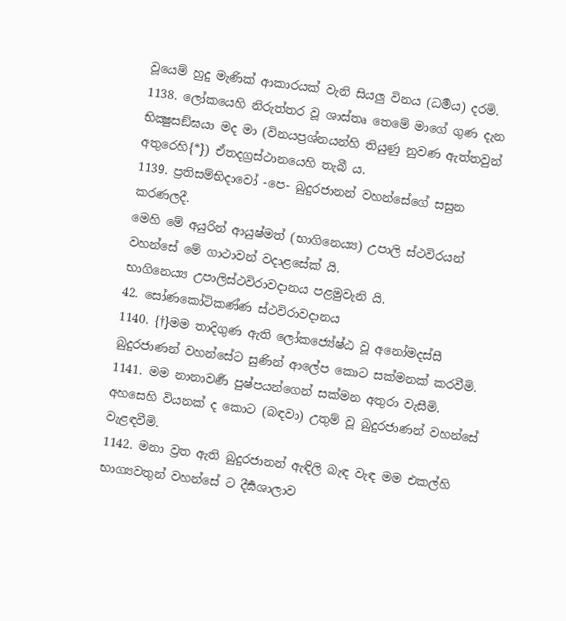වූයෙම් හුදු මැණික් ආකාරයක් වැනි සියලු විනය (ධර්‍මය) දරමි.
1138. ලෝකයෙහි නිරුත්තර වූ ශාස්තෘ තෙමේ මාගේ ගුණ දැන භික්‍ෂුසඞ්ඝයා මද මා (විනයප්‍රශ්නයන්හි තියුණු නුවණ ඇත්තවුන් අතුරෙහි{*}) ඒතදග්‍රස්ථානයෙහි තැබී ය.
1139. ප්‍රතිසම්භිදාවෝ -පෙ- බුදුරජානන් වහන්සේගේ සසුන කරණලදී.
මෙහි මේ අයුරින් ආයුෂ්මත් (භාගිනෙය්‍ය) උපාලි ස්ථවිරයන් වහන්සේ මේ ගාථාවන් වදාළසේක් යි.
භාගිනෙය්‍ය උපාලිස්ථවිරාවදානය පළමුවැනි යි.
42. සෝණකෝටිකණ්ණ ස්ථවිරාවදානය
1140. {†}මම තාදිගුණ ඇති ලෝකජ්‍යේෂ්ඨ වූ අනෝමදස්සී බුදුරජාණන් වහන්සේට සුණින් ආලේප කොට සක්මනක් කරවීමි.
1141. මම නානාවර්‍ණ පුෂ්පයන්ගෙන් සක්මන අතුරා වැසීමි. අහසෙහි වියනක් ද කොට (බඳවා) උතුම් වූ බුදුරජාණන් වහන්සේ වැළඳවීමි.
1142. මනා ව්‍රත ඇති බුදුරජානන් ඇඳිලි බැඳ වැඳ මම එකල්හි භාග්‍යවතුන් වහන්සේ ට දීර්‍ඝශාලාව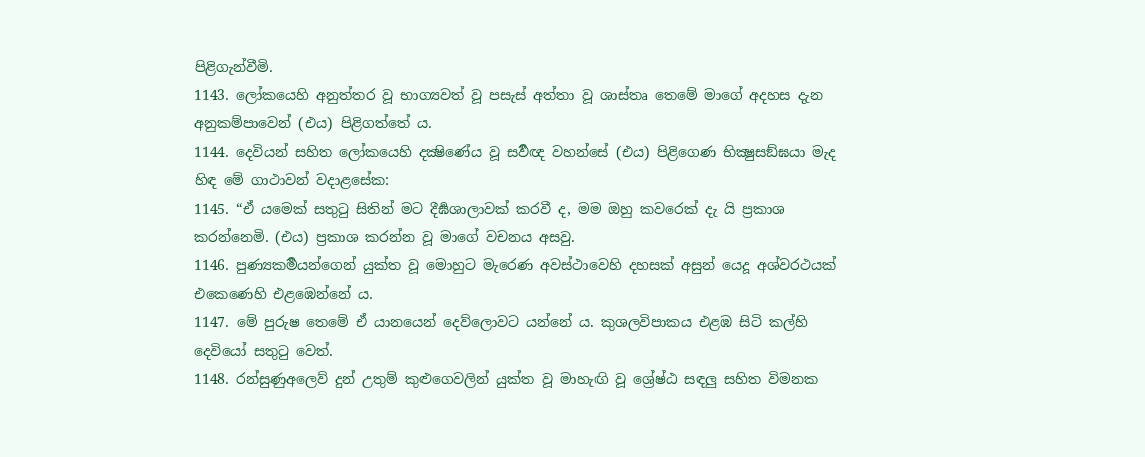පිළිගැන්වීමි.
1143. ලෝකයෙහි අනුත්තර වූ භාග්‍යවත් වූ පසැස් අත්තා වූ ශාස්තෘ තෙමේ මාගේ අදහස දැන අනුකම්පාවෙන් (එය) පිළිගත්තේ ය.
1144. දෙවියන් සහිත ලෝකයෙහි දක්‍ෂිණේය වූ සර්‍වඥ වහන්සේ (එය) පිළිගෙණ භික්‍ෂුසඞ්ඝයා මැද හිඳ මේ ගාථාවන් වදාළසේක:
1145. “ඒ යමෙක් සතුටු සිතින් මට දීර්‍ඝශාලාවක් කරවී ද, මම ඔහු කවරෙක් දැ යි ප්‍රකාශ කරන්නෙමි. (එය) ප්‍රකාශ කරන්න වූ මාගේ වචනය අසවු.
1146. පුණ්‍යකර්‍මයන්ගෙන් යුක්ත වූ මොහුට මැරෙණ අවස්ථාවෙහි දහසක් අසුන් යෙදූ අශ්වරථයක් එකෙණෙහි එළඹෙන්නේ ය.
1147. මේ පුරුෂ තෙමේ ඒ යානයෙන් දෙව්ලොවට යන්නේ ය. කුශලවිපාකය එළඹ සිටි කල්හි දෙවියෝ සතුටු වෙත්.
1148. රන්සුණුඅලෙව් දුන් උතුම් කුළුගෙවලින් යුක්ත වූ මාහැඟි වූ ශ්‍රේෂ්ඨ සඳලු සහිත විමනක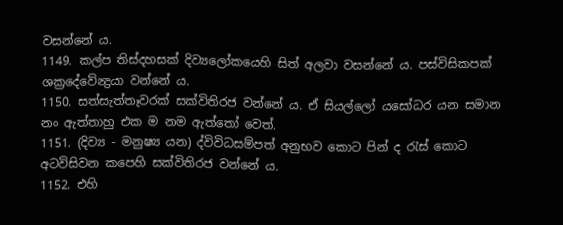වසන්නේ ය.
1149. කල්ප තිස්දහසක් දිව්‍යලෝකයෙහි සිත් අලවා වසන්නේ ය. පස්විසිකපක් ශක්‍රදේවේන්‍ද්‍රයා වන්නේ ය.
1150. සත්සැත්තෑවරක් සක්විතිරජ වන්නේ ය. ඒ සියල්ලෝ යසෝධර යන සමාන නං ඇත්තාහු එක ම නම ඇත්තෝ වෙත්.
1151. (දිව්‍ය - මනුෂ්‍ය යන) ද්විවිධසම්පත් අනුභව කොට පින් ද රැස් කොට අටවිසිවන කපෙහි සක්විතිරජ වන්නේ ය.
1152. එහි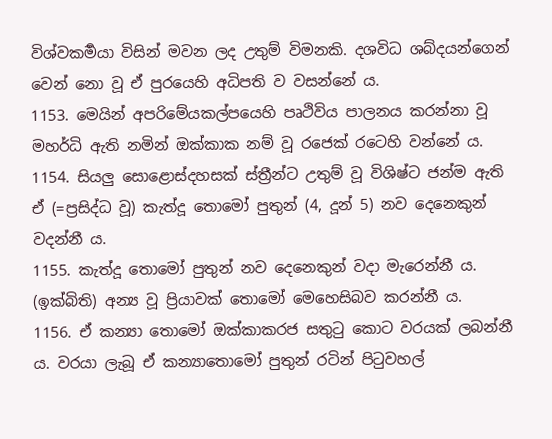විශ්වකර්‍මයා විසින් මවන ලද උතුම් විමනකි. දශවිධ ශබ්දයන්ගෙන් වෙන් නො වූ ඒ පුරයෙහි අධිපති ව වසන්නේ ය.
1153. මෙයින් අපරිමේයකල්පයෙහි පෘථිවිය පාලනය කරන්නා වූ මහර්ධි ඇති නමින් ඔක්කාක නම් වූ රජෙක් රටෙහි වන්නේ ය.
1154. සියලු සොළොස්දහසක් ස්ත්‍රීන්ට උතුම් වූ විශිෂ්ට ජන්ම ඇති ඒ (=ප්‍රසිද්ධ වූ) කැත්දූ තොමෝ පුතුන් (4, දූන් 5) නව දෙනෙකුන් වදන්නී ය.
1155. කැත්දූ තොමෝ පුතුන් නව දෙනෙකුන් වදා මැරෙන්නී ය. (ඉක්බිති) අන්‍ය වූ ප්‍රියාවක් තොමෝ මෙහෙසිබව කරන්නී ය.
1156. ඒ කන්‍යා තොමෝ ඔක්කාකරජ සතුටු කොට වරයක් ලබන්නී ය. වරයා ලැබූ ඒ කන්‍යාතොමෝ පුතුන් රටින් පිටුවහල්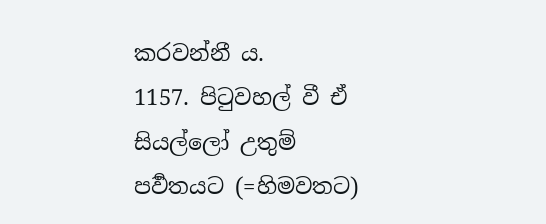කරවන්නී ය.
1157. පිටුවහල් වී ඒ සියල්ලෝ උතුම් පර්‍වතයට (=හිමවතට)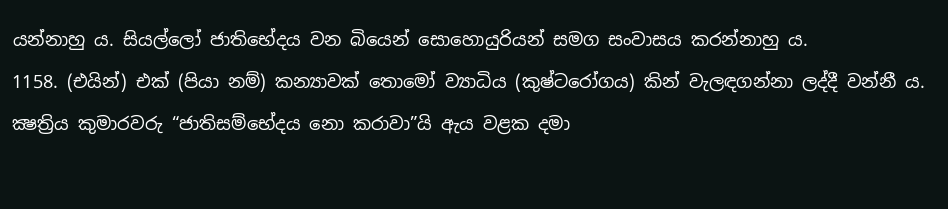යන්නාහු ය. සියල්ලෝ ජාතිභේදය වන බියෙන් සොහොයුරියන් සමග සංවාසය කරන්නාහු ය.
1158. (එයින්) එක් (පියා නම්) කන්‍යාවක් තොමෝ ව්‍යාධිය (කුෂ්ටරෝගය) කින් වැලඳගන්නා ලද්දී වන්නී ය. ක්‍ෂත්‍රිය කුමාරවරු “ජාතිසම්භේදය නො කරාවා”යි ඇය වළක දමා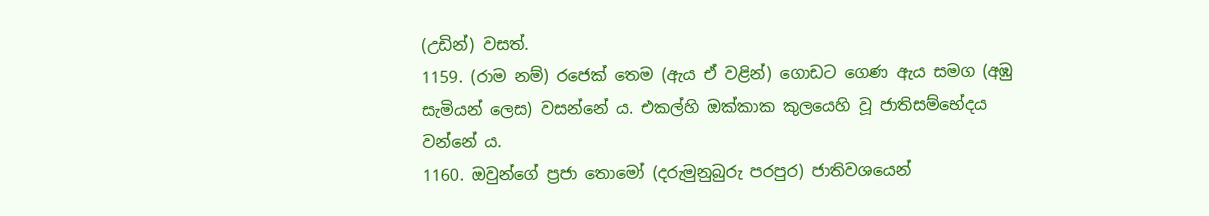(උඩින්) වසත්.
1159. (රාම නම්) රජෙක් තෙම (ඇය ඒ වළින්) ගොඩට ගෙණ ඇය සමග (අඹු සැමියන් ලෙස) වසන්නේ ය. එකල්හි ඔක්කාක කුලයෙහි වූ ජාතිසම්භේදය වන්නේ ය.
1160. ඔවුන්ගේ ප්‍රජා තොමෝ (දරුමුනුබුරු පරපුර) ජාතිවශයෙන්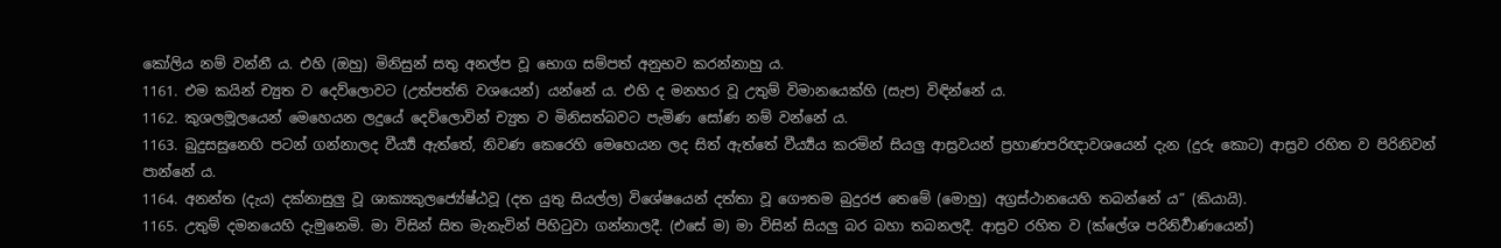කෝලිය නම් වන්නී ය. එහි (ඔහු) මිනිසුන් සතු අනල්ප වූ භොග සම්පත් අනුභව කරන්නාහු ය.
1161. එම කයින් ච්‍යුත ව දෙව්ලොවට (උත්පත්ති වශයෙන්) යන්නේ ය. එහි ද මනහර වූ උතුම් විමානයෙක්හි (සැප) විඳින්නේ ය.
1162. කුශලමූලයෙන් මෙහෙයන ලදුයේ දෙව්ලොවින් ච්‍යුත ව මිනිසත්බවට පැමිණ සෝණ නම් වන්නේ ය.
1163. බුදුසසුනෙහි පටන් ගන්නාලද වීර්‍ය්‍ය ඇත්තේ, නිවණ කෙරෙහි මෙහෙයන ලද සිත් ඇත්තේ වීර්‍ය්‍යය කරමින් සියලු ආස්‍රවයන් ප්‍රහාණපරිඥාවශයෙන් දැන (දුරු කොට) ආස්‍රව රහිත ව පිරිනිවන් පාන්නේ ය.
1164. අනන්ත (දැය) දක්නාසුලු වූ ශාක්‍යකුලජ්‍යේෂ්ඨවූ (දත යුතු සියල්ල) විශේෂයෙන් දත්තා වූ ගෞතම බුදුරජ තෙමේ (මොහු) අග්‍රස්ථානයෙහි තබන්නේ ය” (කියායි).
1165. උතුම් දමනයෙහි දැමුනෙමි. මා විසින් සිත මැනැවින් පිහිටුවා ගන්නාලදී. (එසේ ම) මා විසින් සියලු බර බහා තබනලදී. ආස්‍රව රහිත ව (ක්ලේශ පරිනිර්‍වාණයෙන්)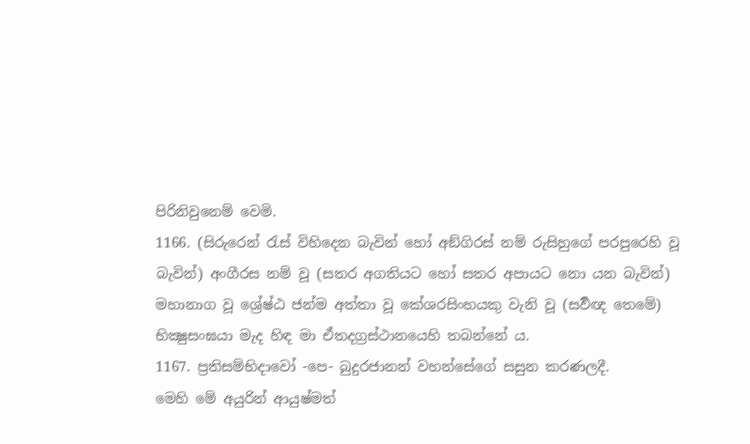පිරිනිවුනෙම් වෙමි.
1166. (සිරුරෙන් රැස් විහිදෙන බැවින් හෝ අඞ්ගිරස් නම් රුසිහුගේ පරපුරෙහි වූ බැවින්) අංගීරස නම් වූ (සතර අගතියට හෝ සතර අපායට නො යන බැවින්) මහානාග වූ ශ්‍රේෂ්ඨ ජන්ම අත්තා වූ කේශරසිංහයකු වැනි වූ (සර්‍වඥ තෙමේ) භික්‍ෂුසංඝයා මැද හිඳ මා ඒතදග්‍රස්ථානයෙහි තබන්නේ ය.
1167. ප්‍රතිසම්භිදාවෝ -පෙ- බුදුරජානන් වහන්සේගේ සසුන කරණලදී.
මෙහි මේ අයුරින් ආයුෂ්මත්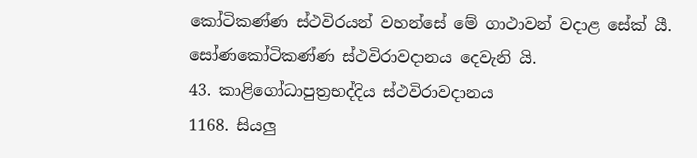කෝටිකණ්ණ ස්ථවිරයන් වහන්සේ මේ ගාථාවන් වදාළ සේක් යී.
සෝණකෝටිකණ්ණ ස්ථවිරාවදානය දෙවැනි යි.
43. කාළිගෝධාපුත්‍රභද්දිය ස්ථවිරාවදානය
1168. සියලු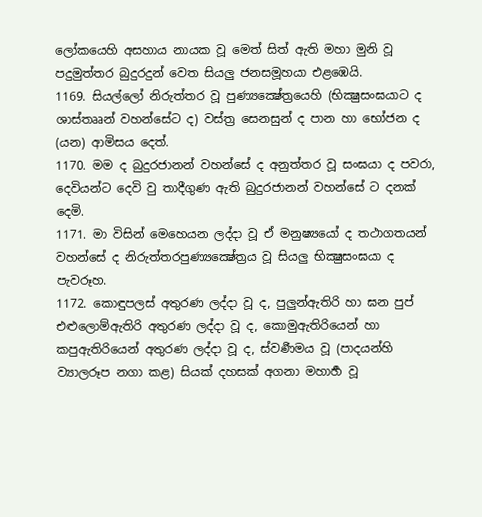ලෝකයෙහි අසහාය නායක වූ මෙත් සිත් ඇති මහා මුනි වූ පදුමුත්තර බුදුරදුන් වෙත සියලු ජනසමූහයා එළඹෙයි.
1169. සියල්ලෝ නිරුත්තර වූ පුණ්‍යක්‍ෂේත්‍රයෙහි (භික්‍ෂුසංඝයාට ද ශාස්තෲන් වහන්සේට ද) වස්ත්‍ර සෙනසුන් ද පාන හා භෝජන ද (යන) ආමිසය දෙත්.
1170. මම ද බුදුරජානන් වහන්සේ ද අනුත්තර වූ සංඝයා ද පවරා, දෙවියන්ට දෙවි වු තාදීගුණ ඇති බුදුරජානන් වහන්සේ ට දනක් දෙමි.
1171. මා විසින් මෙහෙයන ලද්දා වූ ඒ මනුෂ්‍යයෝ ද තථාගතයන් වහන්සේ ද නිරුත්තරපුණ්‍යක්‍ෂේත්‍රය වූ සියලු භික්‍ෂුසංඝයා ද පැවරූහ.
1172. කොඳුපලස් අතුරණ ලද්දා වූ ද, පුලුන්ඇතිරි හා ඝන පුප් එළුලොම්ඇතිරි අතුරණ ලද්දා වූ ද, කොමුඇතිරියෙන් හා කපුඇතිරියෙන් අතුරණ ලද්දා වූ ද, ස්වර්‍ණමය වූ (පාදයන්හි ව්‍යාලරූප නගා කළ) සියක් දහසක් අගනා මහාර්‍හ වූ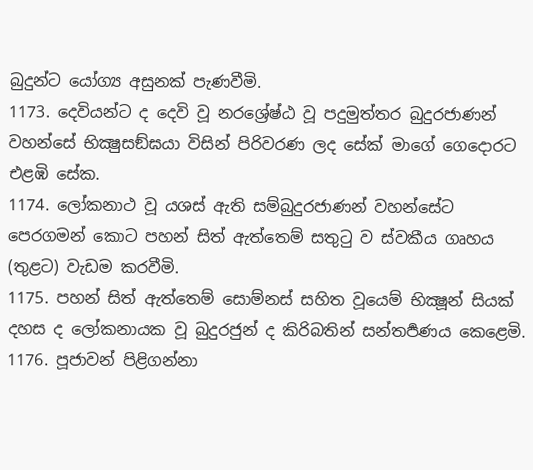බුදුන්ට යෝග්‍ය අසුනක් පැණවීමි.
1173. දෙවියන්ට ද දෙවි වූ නරශ්‍රේෂ්ඨ වූ පදුමුත්තර බුදුරජාණන් වහන්සේ භික්‍ෂුසඞ්ඝයා විසින් පිරිවරණ ලද සේක් මාගේ ගෙදොරට එළඹි සේක.
1174. ලෝකනාථ වූ යශස් ඇති සම්බුදුරජාණන් වහන්සේට පෙරගමන් කොට පහන් සිත් ඇත්තෙම් සතුටු ව ස්වකීය ගෘහය (තුළට) වැඩම කරවීමි.
1175. පහන් සිත් ඇත්තෙම් සොම්නස් සහිත වූයෙම් භික්‍ෂූන් සියක් දහස ද ලෝකනායක වූ බුදුරජුන් ද කිරිබතින් සන්තර්‍පණය කෙළෙමි.
1176. පූජාවන් පිළිගන්නා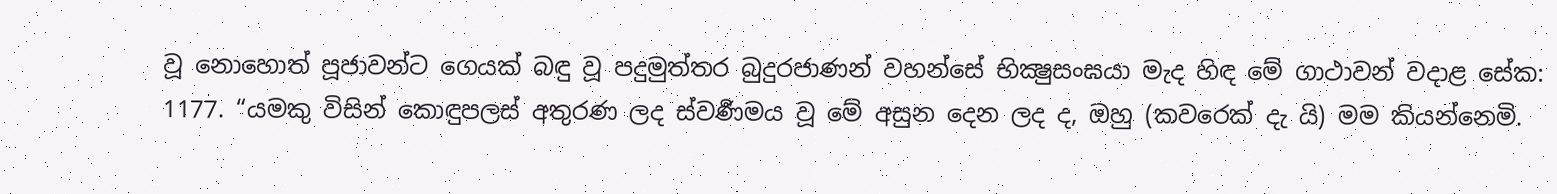වූ නොහොත් පූජාවන්ට ගෙයක් බඳු වූ පදුමුත්තර බුදුරජාණන් වහන්සේ භික්‍ෂුසංඝයා මැද හිඳ මේ ගාථාවන් වදාළ සේක:
1177. “යමකු විසින් කොඳුපලස් අතුරණ ලද ස්වර්‍ණමය වූ මේ අසුන දෙන ලද ද, ඔහු (කවරෙක් දැ යි) මම කියන්නෙමි.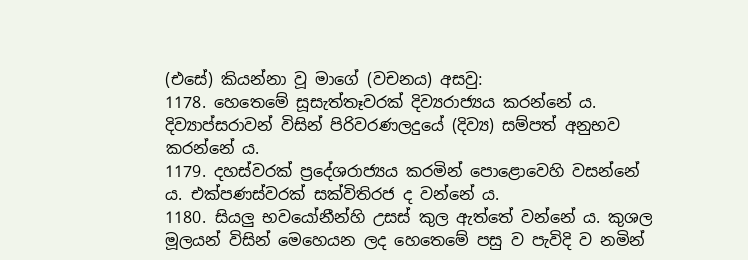(එසේ) කියන්නා වූ මාගේ (වචනය) අසවු:
1178. හෙතෙමේ සූසැත්තෑවරක් දිව්‍යරාජ්‍යය කරන්නේ ය. දිව්‍යාප්සරාවන් විසින් පිරිවරණලදුයේ (දිව්‍ය) සම්පත් අනුභව කරන්නේ ය.
1179. දහස්වරක් ප්‍රදේශරාජ්‍යය කරමින් පොළොවෙහි වසන්නේ ය. එක්පණස්වරක් සක්විතිරජ ද වන්නේ ය.
1180. සියලු භවයෝනීන්හි උසස් කුල ඇත්තේ වන්නේ ය. කුශල මූලයන් විසින් මෙහෙයන ලද හෙතෙමේ පසු ව පැවිදි ව නමින්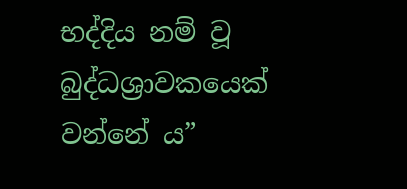භද්දිය නම් වූ බුද්ධශ්‍රාවකයෙක් වන්නේ ය”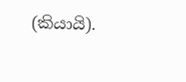(කියායි).